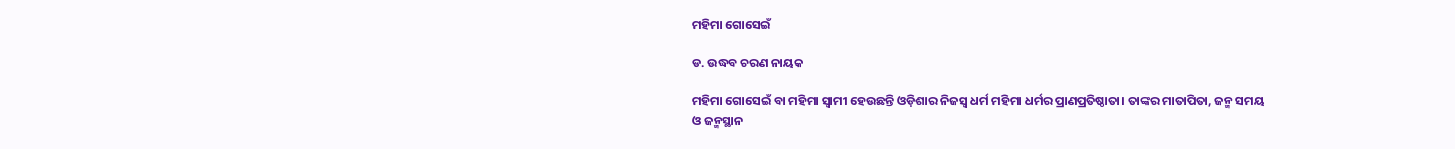ମହିମା ଗୋସେଇଁ

ଡ. ଉଦ୍ଧବ ଚରଣ ନାୟକ

ମହିମା ଗୋସେଇଁ ବା ମହିମା ସ୍ବାମୀ ହେଉଛନ୍ତି ଓଡ଼ିଶାର ନିଜସ୍ବ ଧର୍ମ ମହିମା ଧର୍ମର ପ୍ରାଣପ୍ରତିଷ୍ଠାତା। ତାଙ୍କର ମାତାପିତା, ଜନ୍ମ ସମୟ ଓ ଜନ୍ମସ୍ଥାନ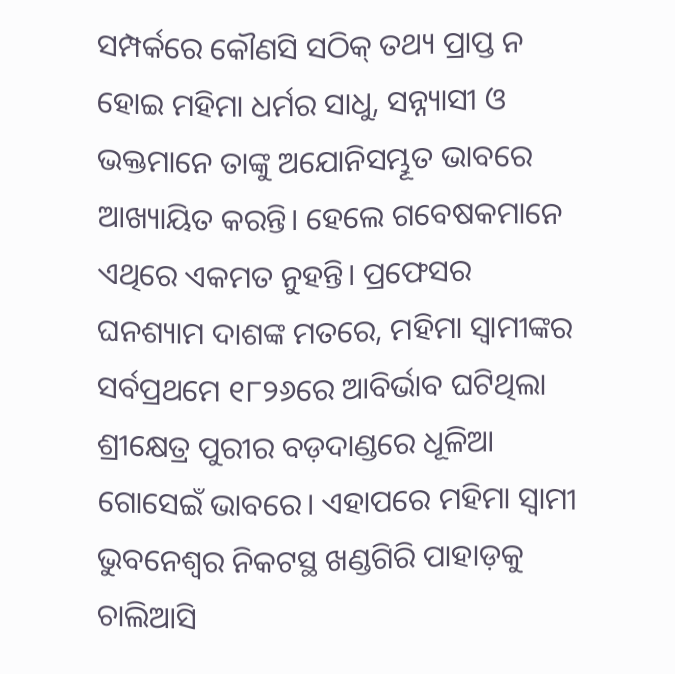ସମ୍ପର୍କରେ କୌଣସି ସଠିକ୍‌ ତଥ୍ୟ ପ୍ରାପ୍ତ ନ ହୋଇ ମହିମା ଧର୍ମର ସାଧୁ, ସନ୍ନ୍ୟାସୀ ଓ ଭକ୍ତମାନେ ତାଙ୍କୁ ଅଯୋନିସମ୍ଭୂତ ଭାବରେ ଆଖ୍ୟାୟିତ କରନ୍ତି। ହେଲେ ଗବେଷକମାନେ ଏଥିରେ ଏକମତ ନୁହନ୍ତି। ପ୍ରଫେସର ଘନଶ୍ୟାମ ଦାଶଙ୍କ ମତରେ, ମହିମା ସ୍ବାମୀଙ୍କର ସର୍ବପ୍ରଥମେ ୧୮୨୬ରେ ଆବିର୍ଭାବ ଘଟିଥିଲା ଶ୍ରୀକ୍ଷେତ୍ର ପୁରୀର ବଡ଼ଦାଣ୍ଡରେ ଧୂଳିଆ ଗୋସେଇଁ ଭାବରେ। ଏହାପରେ ମହିମା ସ୍ବାମୀ ଭୁବନେଶ୍ୱର ନିକଟସ୍ଥ ଖଣ୍ଡଗିରି ପାହାଡ଼କୁ ଚାଲିଆସି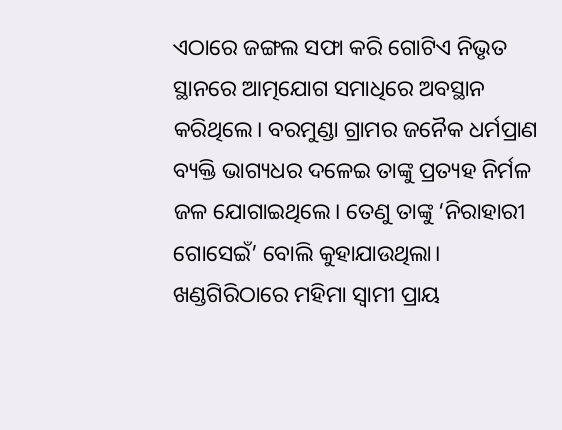ଏଠାରେ ଜଙ୍ଗଲ ସଫା କରି ଗୋଟିଏ ନିଭୃତ ସ୍ଥାନରେ ଆତ୍ମଯୋଗ ସମାଧିରେ ଅବସ୍ଥାନ କରିଥିଲେ। ବରମୁଣ୍ଡା ଗ୍ରାମର ଜନୈକ ଧର୍ମପ୍ରାଣ ବ୍ୟକ୍ତି ଭାଗ୍ୟଧର ଦଳେଇ ତାଙ୍କୁ ପ୍ରତ୍ୟହ ନିର୍ମଳ ଜଳ ଯୋଗାଇଥିଲେ। ତେଣୁ ତାଙ୍କୁ ‘ନିରାହାରୀ ଗୋସେଇଁ’ ବୋଲି କୁହାଯାଉଥିଲା।
ଖଣ୍ଡଗିରିଠାରେ ମହିମା ସ୍ବାମୀ ପ୍ରାୟ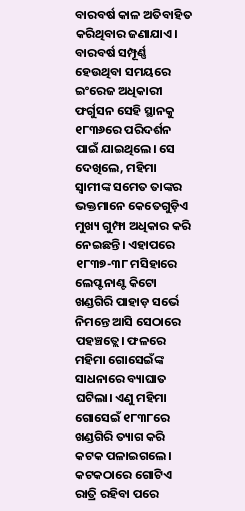ବାରବର୍ଷ କାଳ ଅତିବାହିତ କରିଥିବାର ଜଣାଯାଏ। ବାରବର୍ଷ ସମ୍ପୂର୍ଣ୍ଣ ହେଉଥିବା ସମୟରେ ଇଂରେଜ ଅଧିକାରୀ ଫର୍ଗୁସନ ସେହି ସ୍ଥାନକୁ ୧୮୩୬ରେ ପରିଦର୍ଶନ ପାଇଁ ଯାଇଥିଲେ। ସେ ଦେଖିଲେ, ମହିମା ସ୍ବାମୀଙ୍କ ସମେତ ତାଙ୍କର ଭକ୍ତମାନେ କେତେଗୁଡ଼ିଏ ମୁଖ୍ୟ ଗୁମ୍ଫା ଅଧିକାର କରି ନେଇଛନ୍ତି। ଏହାପରେ ୧୮୩୭-୩୮ ମସିହାରେ ଲେପ୍ଟନାଣ୍ଟ କିଟୋ ଖଣ୍ଡଗିରି ପାହାଡ଼ ସର୍ଭେ ନିମନ୍ତେ ଆସି ସେଠାରେ ପହଞ୍ଚତ୍ଲେ। ଫଳରେ ମହିମା ଗୋସେଇଁଙ୍କ ସାଧନାରେ ବ୍ୟାଘାତ ଘଟିଲା। ଏଣୁ ମହିମା ଗୋସେଇଁ ୧୮୩୮ରେ ଖଣ୍ଡଗିରି ତ୍ୟାଗ କରି କଟକ ପଳାଇଗଲେ। କଟକଠାରେ ଗୋଟିଏ ରାତ୍ରି ରହିବା ପରେ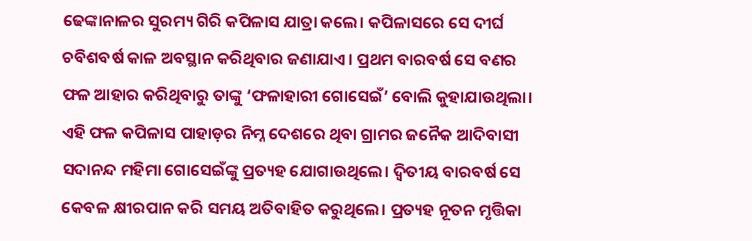ଢେଙ୍କାନାଳର ସୁରମ୍ୟ ଗିରି କପିଳାସ ଯାତ୍ରା କଲେ। କପିଳାସରେ ସେ ଦୀର୍ଘ ଚବିଶବର୍ଷ କାଳ ଅବସ୍ଥାନ କରିଥିବାର ଜଣାଯାଏ। ପ୍ରଥମ ବାରବର୍ଷ ସେ ବଣର ଫଳ ଆହାର କରିଥିବାରୁ ତାଙ୍କୁ ‘ଫଳାହାରୀ ଗୋସେଇଁ’ ବୋଲି କୁହାଯାଉଥିଲା। ଏହି ଫଳ କପିଳାସ ପାହାଡ଼ର ନିମ୍ନ ଦେଶରେ ଥିବା ଗ୍ରାମର ଜନୈକ ଆଦିବାସୀ ସଦାନନ୍ଦ ମହିମା ଗୋସେଇଁଙ୍କୁ ପ୍ରତ୍ୟହ ଯୋଗାଉଥିଲେ। ଦ୍ୱିତୀୟ ବାରବର୍ଷ ସେ କେବଳ କ୍ଷୀରପାନ କରି ସମୟ ଅତିବାହିତ କରୁଥିଲେ। ପ୍ରତ୍ୟହ ନୂତନ ମୃତ୍ତିକା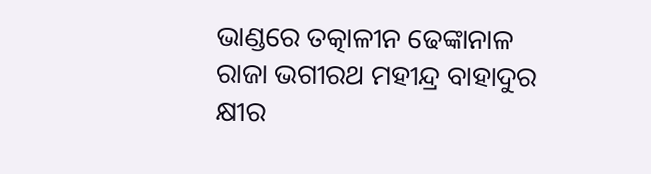ଭାଣ୍ଡରେ ତତ୍କାଳୀନ ଢେଙ୍କାନାଳ ରାଜା ଭଗୀରଥ ମହୀନ୍ଦ୍ର ବାହାଦୁର କ୍ଷୀର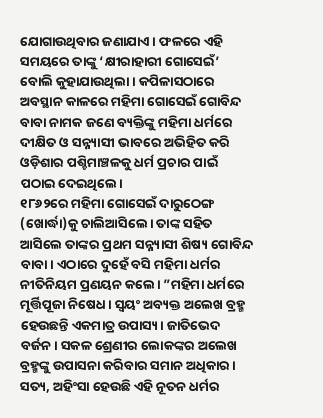ଯୋଗାଉଥିବାର ଜଣାଯାଏ। ଫଳରେ ଏହି ସମୟରେ ତାଙ୍କୁ ‘କ୍ଷୀରାହାରୀ ଗୋସେଇଁ’ ବୋଲି କୁହାଯାଉଥିଲା। କପିଳାସଠାରେ ଅବସ୍ଥାନ କାଳରେ ମହିମା ଗୋସେଇଁ ଗୋବିନ୍ଦ ବାବା ନାମକ ଜଣେ ବ୍ୟକ୍ତିଙ୍କୁ ମହିମା ଧର୍ମରେ ଦୀକ୍ଷିତ ଓ ସନ୍ନ୍ୟାସୀ ଭାବରେ ଅଭିହିତ କରି ଓଡ଼ିଶାର ପଶ୍ଚିମାଞ୍ଚଳକୁ ଧର୍ମ ପ୍ରଚାର ପାଇଁ ପଠାଇ ଦେଇଥିଲେ।
୧୮୬୨ରେ ମହିମା ଗୋସେଇଁ ଦାରୁଠେଙ୍ଗ (ଖୋର୍ଦ୍ଧା)କୁ ଚାଲିଆସିଲେ। ତାଙ୍କ ସହିତ ଆସିଲେ ତାଙ୍କର ପ୍ରଥମ ସନ୍ନ୍ୟାସୀ ଶିଷ୍ୟ ଗୋବିନ୍ଦ ବାବା। ଏଠାରେ ଦୁହେଁ ବସି ମହିମା ଧର୍ମର ନୀତିନିୟମ ପ୍ରଣୟନ କଲେ। ”ମହିମା ଧର୍ମରେ ମୂର୍ତ୍ତିପୂଜା ନିଷେଧ। ସ୍ବୟଂ ଅବ୍ୟକ୍ତ ଅଲେଖ ବ୍ରହ୍ମ ହେଉଛନ୍ତି ଏକମାତ୍ର ଉପାସ୍ୟ। ଜାତିଭେଦ ବର୍ଜନ। ସକଳ ଶ୍ରେଣୀର ଲୋକଙ୍କର ଅଲେଖ ବ୍ରହ୍ମଙ୍କୁ ଉପାସନା କରିବାର ସମାନ ଅଧିକାର। ସତ୍ୟ, ଅହିଂସା ହେଉଛି ଏହି ନୂତନ ଧର୍ମର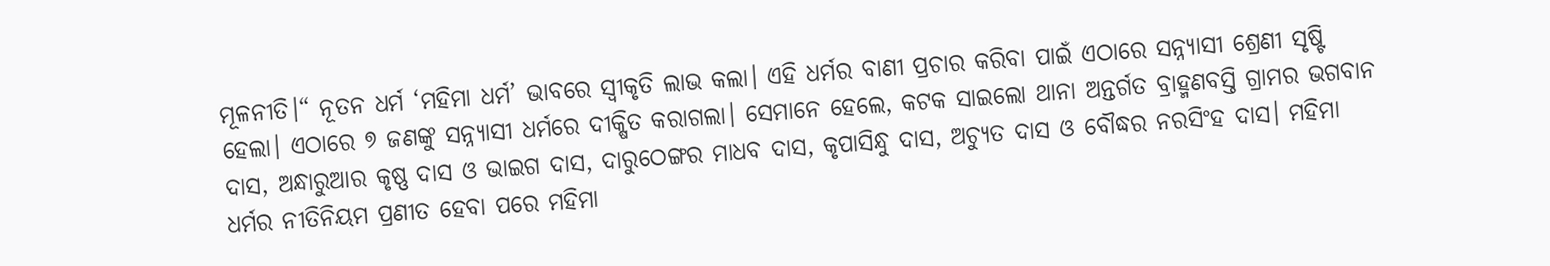ମୂଳନୀତି।“ ନୂତନ ଧର୍ମ ‘ମହିମା ଧର୍ମ’ ଭାବରେ ସ୍ବୀକୃତି ଲାଭ କଲା। ଏହି ଧର୍ମର ବାଣୀ ପ୍ରଚାର କରିବା ପାଇଁ ଏଠାରେ ସନ୍ନ୍ୟାସୀ ଶ୍ରେଣୀ ସୃଷ୍ଟି ହେଲା। ଏଠାରେ ୭ ଜଣଙ୍କୁ ସନ୍ନ୍ୟାସୀ ଧର୍ମରେ ଦୀକ୍ଷିତ କରାଗଲା। ସେମାନେ ହେଲେ, କଟକ ସାଇଲୋ ଥାନା ଅନ୍ତର୍ଗତ ବ୍ରାହ୍ମଣବସ୍ତି ଗ୍ରାମର ଭଗବାନ ଦାସ, ଅନ୍ଧାରୁଆର କୃଷ୍ଣ ଦାସ ଓ ଭାଇଗ ଦାସ, ଦାରୁଠେଙ୍ଗର ମାଧବ ଦାସ, କୃପାସିନ୍ଧୁ ଦାସ, ଅଚ୍ୟୁତ ଦାସ ଓ ବୌଦ୍ଧର ନରସିଂହ ଦାସ। ମହିମା ଧର୍ମର ନୀତିନିୟମ ପ୍ରଣୀତ ହେବା ପରେ ମହିମା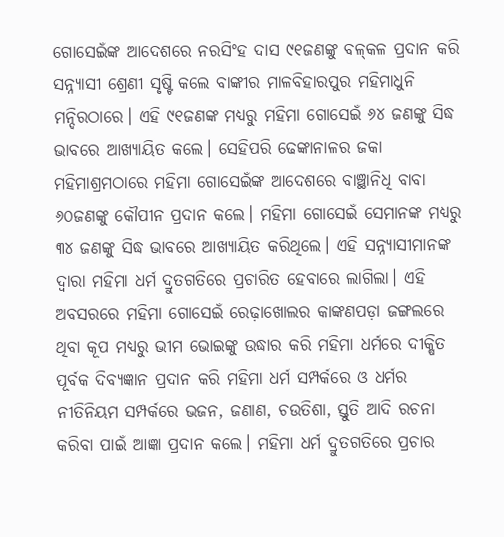ଗୋସେଇଁଙ୍କ ଆଦେଶରେ ନରସିଂହ ଦାସ ୯୧ଜଣଙ୍କୁ ବଳ୍‌କଳ ପ୍ରଦାନ କରି ସନ୍ନ୍ୟାସୀ ଶ୍ରେଣୀ ସୃଷ୍ଟି କଲେ ବାଙ୍କୀର ମାଳବିହାରପୁର ମହିମାଧୁନି ମନ୍ଦିରଠାରେ। ଏହି ୯୧ଜଣଙ୍କ ମଧ୍ୟରୁ ମହିମା ଗୋସେଇଁ ୬୪ ଜଣଙ୍କୁ ସିଦ୍ଧ ଭାବରେ ଆଖ୍ୟାୟିତ କଲେ। ସେହିପରି ଢେଙ୍କାନାଳର ଜକା ମହିମାଶ୍ରମଠାରେ ମହିମା ଗୋସେଇଁଙ୍କ ଆଦେଶରେ ବାଞ୍ଛାନିଧି ବାବା ୬୦ଜଣଙ୍କୁ କୌପୀନ ପ୍ରଦାନ କଲେ। ମହିମା ଗୋସେଇଁ ସେମାନଙ୍କ ମଧ୍ୟରୁ ୩୪ ଜଣଙ୍କୁ ସିଦ୍ଧ ଭାବରେ ଆଖ୍ୟାୟିତ କରିଥିଲେ। ଏହି ସନ୍ନ୍ୟାସୀମାନଙ୍କ ଦ୍ୱାରା ମହିମା ଧର୍ମ ଦ୍ରୁତଗତିରେ ପ୍ରଚାରିତ ହେବାରେ ଲାଗିଲା। ଏହି ଅବସରରେ ମହିମା ଗୋସେଇଁ ରେଢ଼ାଖୋଲର କାଙ୍କଣପଡ଼ା ଜଙ୍ଗଲରେ ଥିବା କୂପ ମଧ୍ୟରୁ ଭୀମ ଭୋଇଙ୍କୁ ଉଦ୍ଧାର କରି ମହିମା ଧର୍ମରେ ଦୀକ୍ଷିତ ପୂର୍ବକ ଦିବ୍ୟଜ୍ଞାନ ପ୍ରଦାନ କରି ମହିମା ଧର୍ମ ସମ୍ପର୍କରେ ଓ ଧର୍ମର ନୀତିନିୟମ ସମ୍ପର୍କରେ ଭଜନ, ଜଣାଣ, ଚଉତିଶା, ସ୍ତୁତି ଆଦି ରଚନା କରିବା ପାଇଁ ଆଜ୍ଞା ପ୍ରଦାନ କଲେ। ମହିମା ଧର୍ମ ଦ୍ରୁତଗତିରେ ପ୍ରଚାର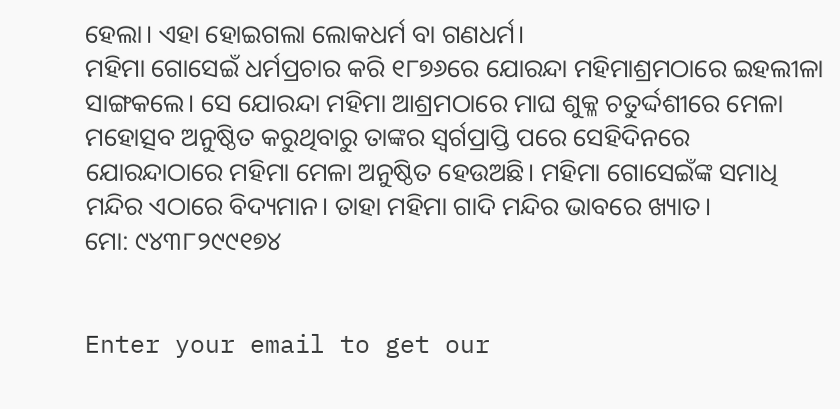ହେଲା। ଏହା ହୋଇଗଲା ଲୋକଧର୍ମ ବା ଗଣଧର୍ମ।
ମହିମା ଗୋସେଇଁ ଧର୍ମପ୍ରଚାର କରି ୧୮୭୬ରେ ଯୋରନ୍ଦା ମହିମାଶ୍ରମଠାରେ ଇହଲୀଳା ସାଙ୍ଗକଲେ। ସେ ଯୋରନ୍ଦା ମହିମା ଆଶ୍ରମଠାରେ ମାଘ ଶୁକ୍ଳ ଚତୁର୍ଦ୍ଦଶୀରେ ମେଳା ମହୋତ୍ସବ ଅନୁଷ୍ଠିତ କରୁଥିବାରୁ ତାଙ୍କର ସ୍ବର୍ଗପ୍ରାପ୍ତି ପରେ ସେହିଦିନରେ ଯୋରନ୍ଦାଠାରେ ମହିମା ମେଳା ଅନୁଷ୍ଠିତ ହେଉଅଛି। ମହିମା ଗୋସେଇଁଙ୍କ ସମାଧି ମନ୍ଦିର ଏଠାରେ ବିଦ୍ୟମାନ। ତାହା ମହିମା ଗାଦି ମନ୍ଦିର ଭାବରେ ଖ୍ୟାତ।
ମୋ: ୯୪୩୮୨୯୯୧୭୪


Enter your email to get our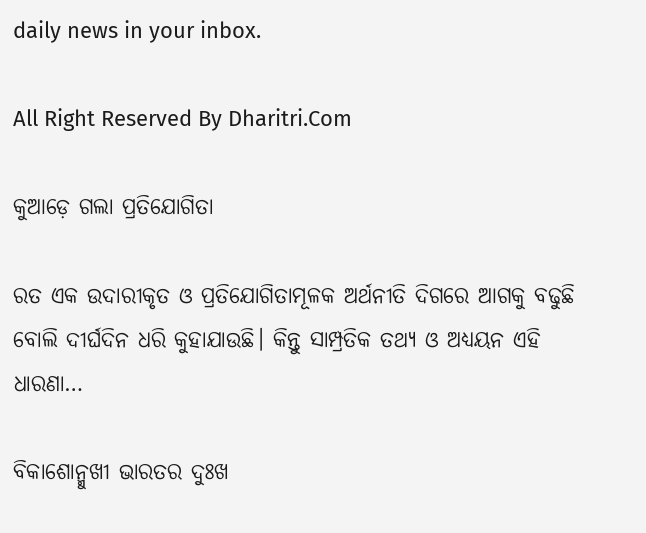daily news in your inbox.

All Right Reserved By Dharitri.Com

କୁଆଡ଼େ ଗଲା ପ୍ରତିଯୋଗିତା

ରତ ଏକ ଉଦାରୀକୃତ ଓ ପ୍ରତିଯୋଗିତାମୂଳକ ଅର୍ଥନୀତି ଦିଗରେ ଆଗକୁ ବଢୁଛି ବୋଲି ଦୀର୍ଘଦିନ ଧରି କୁହାଯାଉଛି। କିନ୍ତୁ ସାମ୍ପ୍ରତିକ ତଥ୍ୟ ଓ ଅଧ୍ୟୟନ ଏହି ଧାରଣା…

ବିକାଶୋନ୍ମୁଖୀ ଭାରତର ଦୁଃଖ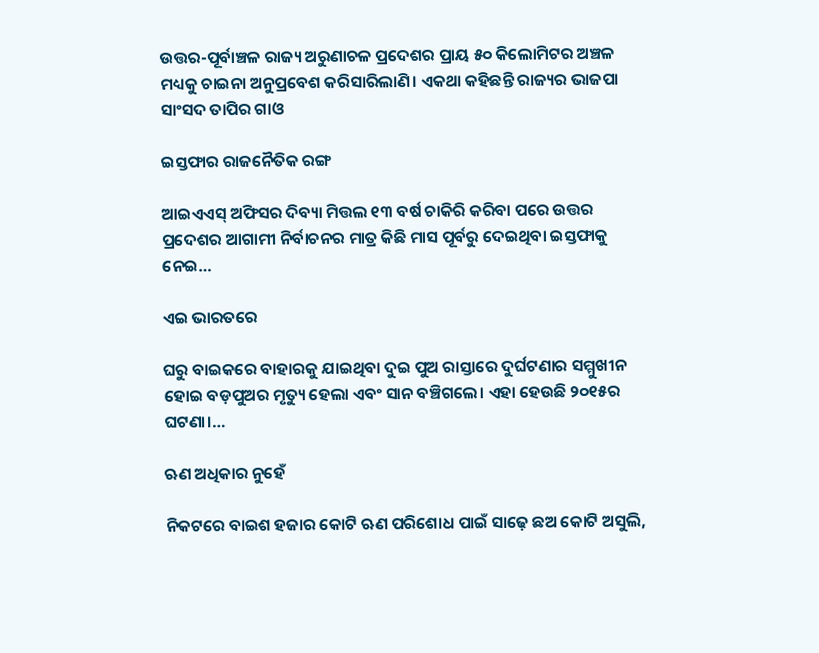ଉତ୍ତର-ପୂର୍ବାଞ୍ଚଳ ରାଜ୍ୟ ଅରୁଣାଚଳ ପ୍ରଦେଶର ପ୍ରାୟ ୫୦ କିଲୋମିଟର ଅଞ୍ଚଳ ମଧ୍ୟକୁ ଚାଇନା ଅନୁପ୍ରବେଶ କରିସାରିଲାଣି। ଏକଥା କହିଛନ୍ତି ରାଜ୍ୟର ଭାଜପା ସାଂସଦ ତାପିର ଗାଓ

ଇସ୍ତଫାର ରାଜନୈତିକ ରଙ୍ଗ

ଆଇଏଏସ୍‌ ଅଫିସର ଦିବ୍ୟା ମିତ୍ତଲ ୧୩ ବର୍ଷ ଚାକିରି କରିବା ପରେ ଉତ୍ତର ପ୍ରଦେଶର ଆଗାମୀ ନିର୍ବାଚନର ମାତ୍ର କିଛି ମାସ ପୂର୍ବରୁ ଦେଇଥିବା ଇସ୍ତଫାକୁ ନେଇ…

ଏଇ ଭାରତରେ

ଘରୁ ବାଇକରେ ବାହାରକୁ ଯାଇଥିବା ଦୁଇ ପୁଅ ରାସ୍ତାରେ ଦୁର୍ଘଟଣାର ସମ୍ମୁଖୀନ ହୋଇ ବଡ଼ପୁଅର ମୃତ୍ୟୁ ହେଲା ଏବଂ ସାନ ବଞ୍ଚିଗଲେ। ଏହା ହେଉଛି ୨୦୧୫ର ଘଟଣା।…

ଋଣ ଅଧିକାର ନୁହେଁ

ନିକଟରେ ବାଇଶ ହଜାର କୋଟି ଋଣ ପରିଶୋଧ ପାଇଁ ସାଢ଼େ ଛଅ କୋଟି ଅସୁଲି,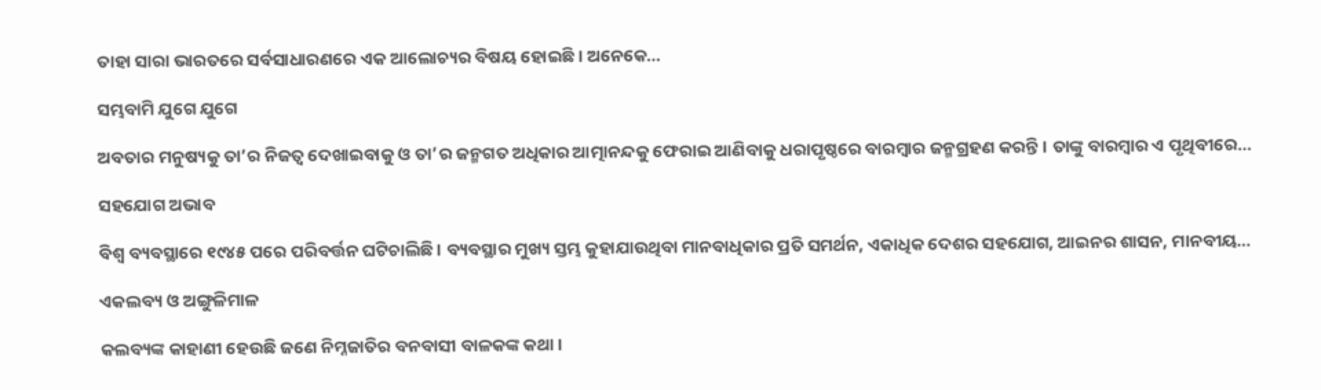ତାହା ସାରା ଭାରତରେ ସର୍ବସାଧାରଣରେ ଏକ ଆଲୋଚ୍ୟର ବିଷୟ ହୋଇଛି। ଅନେକେ…

ସମ୍ଭବାମି ଯୁଗେ ଯୁଗେ

ଅବତାର ମନୁଷ୍ୟକୁ ତା’ର ନିଜତ୍ୱ ଦେଖାଇବାକୁ ଓ ତା’ର ଜନ୍ମଗତ ଅଧିକାର ଆତ୍ମାନନ୍ଦକୁ ଫେରାଇ ଆଣିବାକୁ ଧରାପୃଷ୍ଠରେ ବାରମ୍ବାର ଜନ୍ମଗ୍ରହଣ କରନ୍ତି। ତାଙ୍କୁ ବାରମ୍ବାର ଏ ପୃଥିବୀରେ…

ସହଯୋଗ ଅଭାବ

ବିଶ୍ୱ ବ୍ୟବସ୍ଥାରେ ୧୯୪୫ ପରେ ପରିବର୍ତ୍ତନ ଘଟିଚାଲିଛି । ବ୍ୟବସ୍ଥାର ମୁଖ୍ୟ ସ୍ତମ୍ଭ କୁହାଯାଉଥିବା ମାନବାଧିକାର ପ୍ରତି ସମର୍ଥନ, ଏକାଧିକ ଦେଶର ସହଯୋଗ, ଆଇନର ଶାସନ, ମାନବୀୟ…

ଏକଲବ୍ୟ ଓ ଅଙ୍ଗୁଳିମାଳ

କଲବ୍ୟଙ୍କ କାହାଣୀ ହେଉଛି ଜଣେ ନିମ୍ନଜାତିର ବନବାସୀ ବାଳକଙ୍କ କଥା।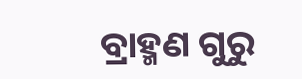ବ୍ରାହ୍ମଣ ଗୁରୁ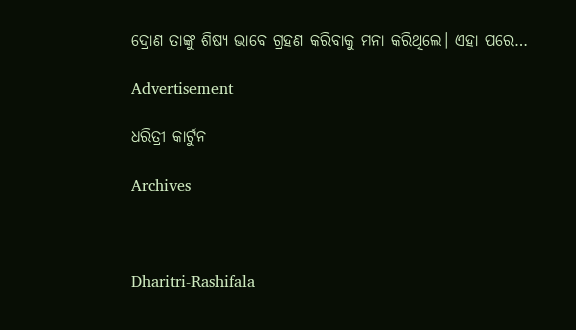ଦ୍ରୋଣ ତାଙ୍କୁ ଶିଷ୍ୟ ଭାବେ ଗ୍ରହଣ କରିବାକୁ ମନା କରିଥିଲେ। ଏହା ପରେ…

Advertisement

ଧରିତ୍ରୀ କାର୍ଟୁନ

Archives



Dharitri-Rashifala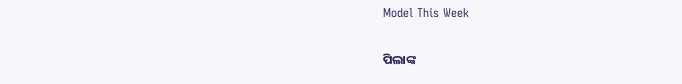Model This Week

ପିଲାଙ୍କ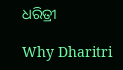ଧରିତ୍ରୀ

Why Dharitri